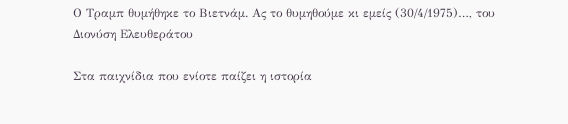Ο Τραμπ θυμήθηκε το Βιετνάμ. Ας το θυμηθούμε κι εμείς (30/4/1975)…, του Διονύση Ελευθεράτου

Στα παιχνίδια που ενίοτε παίζει η ιστορία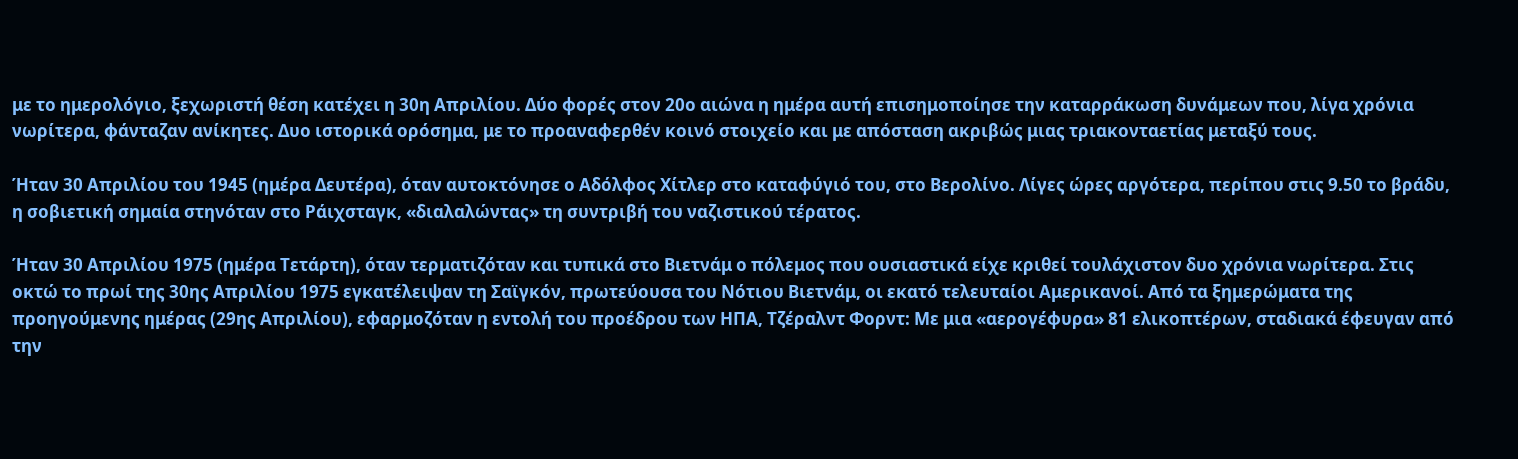με το ημερολόγιο, ξεχωριστή θέση κατέχει η 30η Απριλίου. Δύο φορές στον 20ο αιώνα η ημέρα αυτή επισημοποίησε την καταρράκωση δυνάμεων που, λίγα χρόνια νωρίτερα, φάνταζαν ανίκητες. Δυο ιστορικά ορόσημα, με το προαναφερθέν κοινό στοιχείο και με απόσταση ακριβώς μιας τριακονταετίας μεταξύ τους.

Ήταν 30 Απριλίου του 1945 (ημέρα Δευτέρα), όταν αυτοκτόνησε ο Αδόλφος Χίτλερ στο καταφύγιό του, στο Βερολίνο. Λίγες ώρες αργότερα, περίπου στις 9.50 το βράδυ, η σοβιετική σημαία στηνόταν στο Ράιχσταγκ, «διαλαλώντας» τη συντριβή του ναζιστικού τέρατος.

Ήταν 30 Απριλίου 1975 (ημέρα Τετάρτη), όταν τερματιζόταν και τυπικά στο Βιετνάμ ο πόλεμος που ουσιαστικά είχε κριθεί τουλάχιστον δυο χρόνια νωρίτερα. Στις οκτώ το πρωί της 30ης Απριλίου 1975 εγκατέλειψαν τη Σαϊγκόν, πρωτεύουσα του Νότιου Βιετνάμ, οι εκατό τελευταίοι Αμερικανοί. Από τα ξημερώματα της προηγούμενης ημέρας (29ης Απριλίου), εφαρμοζόταν η εντολή του προέδρου των ΗΠΑ, Τζέραλντ Φορντ: Με μια «αερογέφυρα» 81 ελικοπτέρων, σταδιακά έφευγαν από την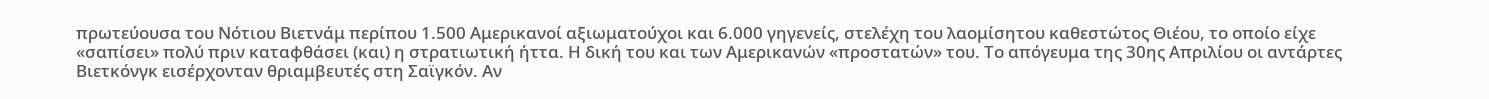πρωτεύουσα του Νότιου Βιετνάμ περίπου 1.500 Αμερικανοί αξιωματούχοι και 6.000 γηγενείς, στελέχη του λαομίσητου καθεστώτος Θιέου, το οποίο είχε «σαπίσει» πολύ πριν καταφθάσει (και) η στρατιωτική ήττα. Η δική του και των Αμερικανών «προστατών» του. Το απόγευμα της 30ης Απριλίου οι αντάρτες Βιετκόνγκ εισέρχονταν θριαμβευτές στη Σαϊγκόν. Αν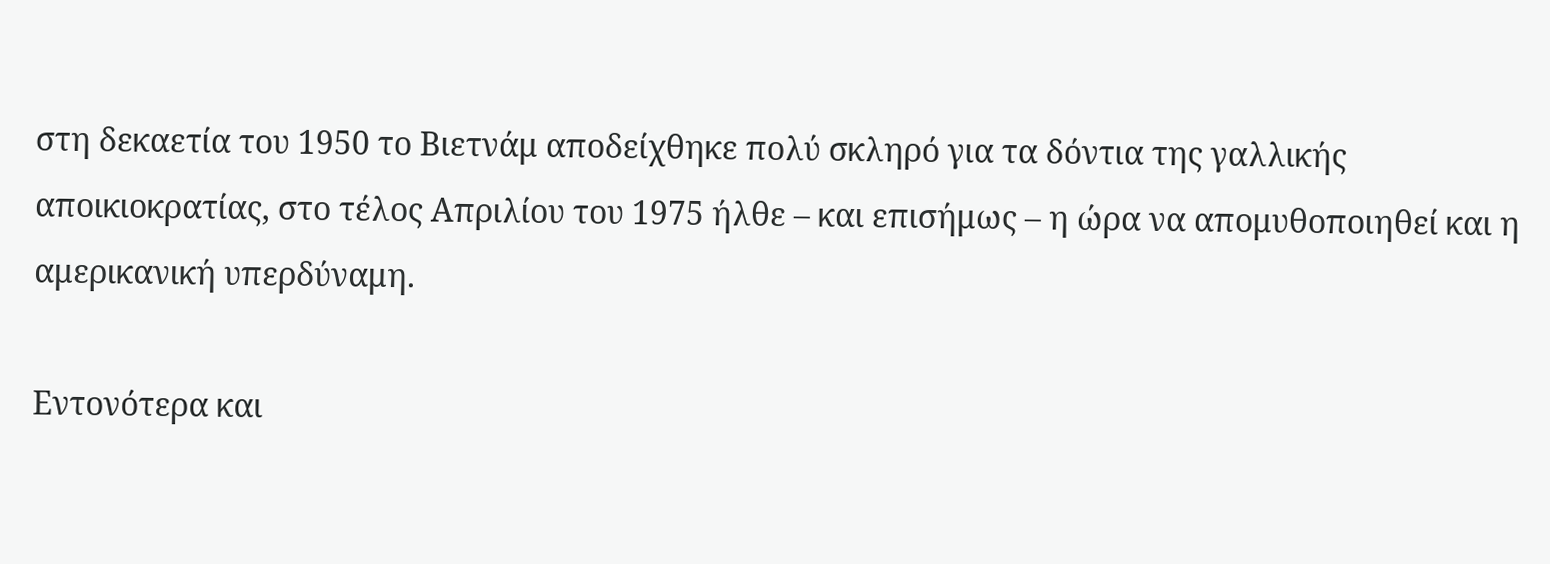στη δεκαετία του 1950 το Βιετνάμ αποδείχθηκε πολύ σκληρό για τα δόντια της γαλλικής αποικιοκρατίας, στο τέλος Απριλίου του 1975 ήλθε – και επισήμως – η ώρα να απομυθοποιηθεί και η αμερικανική υπερδύναμη.

Εντονότερα και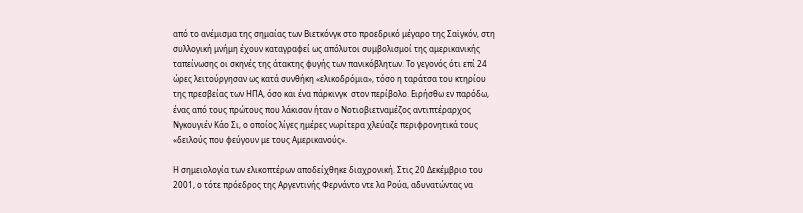από το ανέμισμα της σημαίας των Βιετκόνγκ στο προεδρικό μέγαρο της Σαϊγκόν, στη συλλογική μνήμη έχουν καταγραφεί ως απόλυτοι συμβολισμοί της αμερικανικής ταπείνωσης οι σκηνές της άτακτης φυγής των πανικόβλητων. Το γεγονός ότι επί 24 ώρες λειτούργησαν ως κατά συνθήκη «ελικοδρόμια», τόσο η ταράτσα του κτηρίου της πρεσβείας των ΗΠΑ, όσο και ένα πάρκινγκ  στον περίβολο. Ειρήσθω εν παρόδω, ένας από τους πρώτους που λάκισαν ήταν ο Νοτιοβιετναμέζος αντιπτέραρχος Νγκουγιέν Κάο Σι, ο οποίος λίγες ημέρες νωρίτερα χλεύαζε περιφρονητικά τους «δειλούς που φεύγουν με τους Αμερικανούς».

Η σημειολογία των ελικοπτέρων αποδείχθηκε διαχρονική. Στις 20 Δεκέμβριο του 2001, ο τότε πρόεδρος της Αργεντινής Φερνάντο ντε λα Ρούα, αδυνατώντας να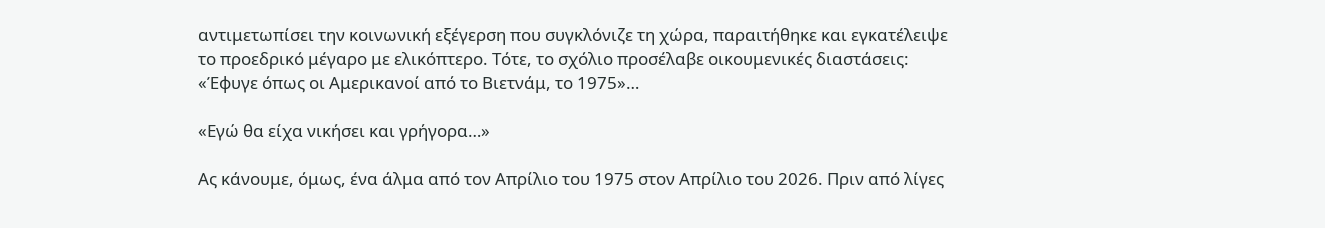αντιμετωπίσει την κοινωνική εξέγερση που συγκλόνιζε τη χώρα, παραιτήθηκε και εγκατέλειψε το προεδρικό μέγαρο με ελικόπτερο. Τότε, το σχόλιο προσέλαβε οικουμενικές διαστάσεις: «Έφυγε όπως οι Αμερικανοί από το Βιετνάμ, το 1975»…

«Εγώ θα είχα νικήσει και γρήγορα…»

Ας κάνουμε, όμως, ένα άλμα από τον Απρίλιο του 1975 στον Απρίλιο του 2026. Πριν από λίγες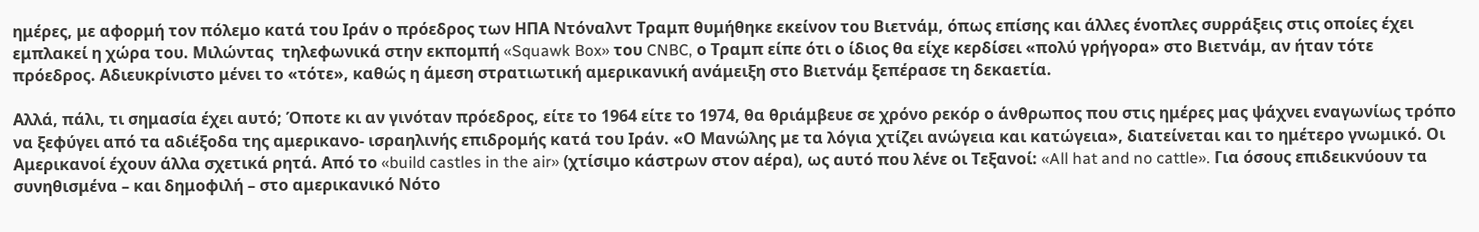ημέρες, με αφορμή τον πόλεμο κατά του Ιράν ο πρόεδρος των ΗΠΑ Ντόναλντ Τραμπ θυμήθηκε εκείνον του Βιετνάμ, όπως επίσης και άλλες ένοπλες συρράξεις στις οποίες έχει εμπλακεί η χώρα του. Μιλώντας  τηλεφωνικά στην εκπομπή «Squawk Box» του CNBC, ο Τραμπ είπε ότι ο ίδιος θα είχε κερδίσει «πολύ γρήγορα» στο Βιετνάμ, αν ήταν τότε πρόεδρος. Αδιευκρίνιστο μένει το «τότε», καθώς η άμεση στρατιωτική αμερικανική ανάμειξη στο Βιετνάμ ξεπέρασε τη δεκαετία.

Αλλά, πάλι, τι σημασία έχει αυτό; Όποτε κι αν γινόταν πρόεδρος, είτε το 1964 είτε το 1974, θα θριάμβευε σε χρόνο ρεκόρ ο άνθρωπος που στις ημέρες μας ψάχνει εναγωνίως τρόπο να ξεφύγει από τα αδιέξοδα της αμερικανο- ισραηλινής επιδρομής κατά του Ιράν. «Ο Μανώλης με τα λόγια χτίζει ανώγεια και κατώγεια», διατείνεται και το ημέτερο γνωμικό. Οι Αμερικανοί έχουν άλλα σχετικά ρητά. Από το «build castles in the air» (χτίσιμο κάστρων στον αέρα), ως αυτό που λένε οι Τεξανοί: «All hat and no cattle». Για όσους επιδεικνύουν τα συνηθισμένα – και δημοφιλή – στο αμερικανικό Νότο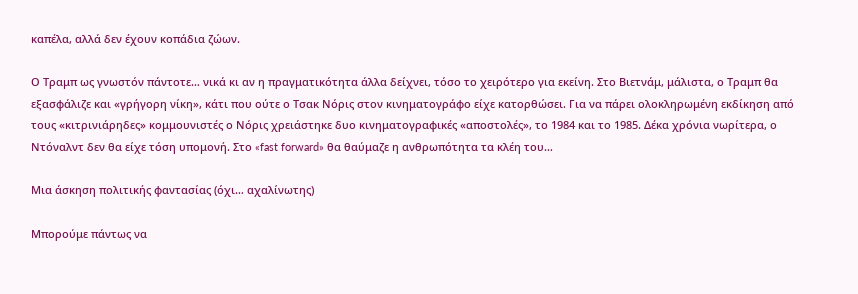καπέλα, αλλά δεν έχουν κοπάδια ζώων.

Ο Τραμπ ως γνωστόν πάντοτε… νικά κι αν η πραγματικότητα άλλα δείχνει, τόσο το χειρότερο για εκείνη. Στο Βιετνάμ, μάλιστα, ο Τραμπ θα εξασφάλιζε και «γρήγορη νίκη», κάτι που ούτε ο Τσακ Νόρις στον κινηματογράφο είχε κατορθώσει. Για να πάρει ολοκληρωμένη εκδίκηση από τους «κιτρινιάρηδες» κομμουνιστές ο Νόρις χρειάστηκε δυο κινηματογραφικές «αποστολές», το 1984 και το 1985. Δέκα χρόνια νωρίτερα, ο Ντόναλντ δεν θα είχε τόση υπομονή. Στο «fast forward» θα θαύμαζε η ανθρωπότητα τα κλέη του…

Μια άσκηση πολιτικής φαντασίας (όχι… αχαλίνωτης)

Μπορούμε πάντως να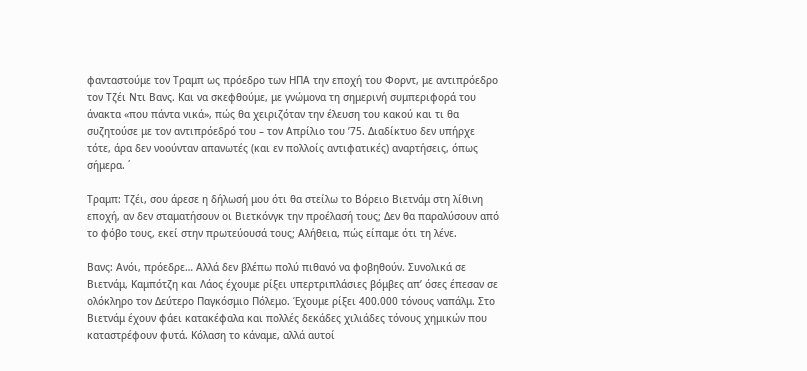φανταστούμε τον Τραμπ ως πρόεδρο των ΗΠΑ την εποχή του Φορντ, με αντιπρόεδρο τον Τζέι Ντι Βανς. Και να σκεφθούμε, με γνώμονα τη σημερινή συμπεριφορά του άνακτα «που πάντα νικά», πώς θα χειριζόταν την έλευση του κακού και τι θα συζητούσε με τον αντιπρόεδρό του – τον Απρίλιο του ’75. Διαδίκτυο δεν υπήρχε τότε, άρα δεν νοούνταν απανωτές (και εν πολλοίς αντιφατικές) αναρτήσεις, όπως σήμερα. ΄

Τραμπ: Τζέι, σου άρεσε η δήλωσή μου ότι θα στείλω το Βόρειο Βιετνάμ στη λίθινη εποχή, αν δεν σταματήσουν οι Βιετκόνγκ την προέλασή τους; Δεν θα παραλύσουν από το φόβο τους, εκεί στην πρωτεύουσά τους; Αλήθεια, πώς είπαμε ότι τη λένε.

Βανς: Ανόι, πρόεδρε… Αλλά δεν βλέπω πολύ πιθανό να φοβηθούν. Συνολικά σε Βιετνάμ, Καμπότζη και Λάος έχουμε ρίξει υπερτριπλάσιες βόμβες απ’ όσες έπεσαν σε ολόκληρο τον Δεύτερο Παγκόσμιο Πόλεμο. Έχουμε ρίξει 400.000 τόνους ναπάλμ. Στο Βιετνάμ έχουν φάει κατακέφαλα και πολλές δεκάδες χιλιάδες τόνους χημικών που καταστρέφουν φυτά. Κόλαση το κάναμε, αλλά αυτοί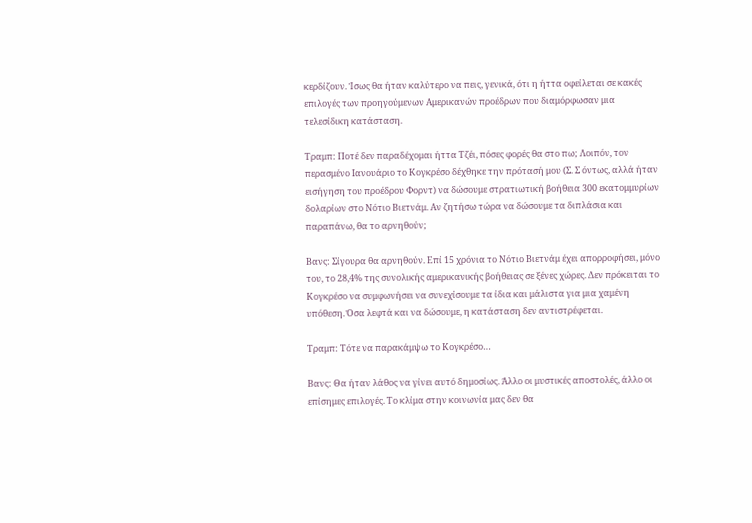κερδίζουν. Ίσως θα ήταν καλύτερο να πεις, γενικά, ότι η ήττα οφείλεται σε κακές επιλογές των προηγούμενων Αμερικανών προέδρων που διαμόρφωσαν μια τελεσίδικη κατάσταση.

Τραμπ: Ποτέ δεν παραδέχομαι ήττα Τζέι, πόσες φορές θα στο πω; Λοιπόν, τον περασμένο Ιανουάριο το Κογκρέσο δέχθηκε την πρότασή μου (Σ. Σ όντως, αλλά ήταν εισήγηση του προέδρου Φορντ) να δώσουμε στρατιωτική βοήθεια 300 εκατομμυρίων δολαρίων στο Νότιο Βιετνάμ. Αν ζητήσω τώρα να δώσουμε τα διπλάσια και παραπάνω, θα το αρνηθούν;

Βανς: Σίγουρα θα αρνηθούν. Επί 15 χρόνια το Νότιο Βιετνάμ έχει απορροφήσει, μόνο του, το 28,4% της συνολικής αμερικανικής βοήθειας σε ξένες χώρες. Δεν πρόκειται το Κογκρέσο να συμφωνήσει να συνεχίσουμε τα ίδια και μάλιστα για μια χαμένη υπόθεση. Όσα λεφτά και να δώσουμε, η κατάσταση δεν αντιστρέφεται.

Τραμπ: Τότε να παρακάμψω το Κογκρέσο…

Βανς: Θα ήταν λάθος να γίνει αυτό δημοσίως. Άλλο οι μυστικές αποστολές, άλλο οι επίσημες επιλογές. Το κλίμα στην κοινωνία μας δεν θα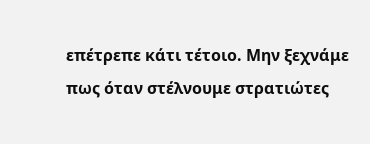επέτρεπε κάτι τέτοιο. Μην ξεχνάμε πως όταν στέλνουμε στρατιώτες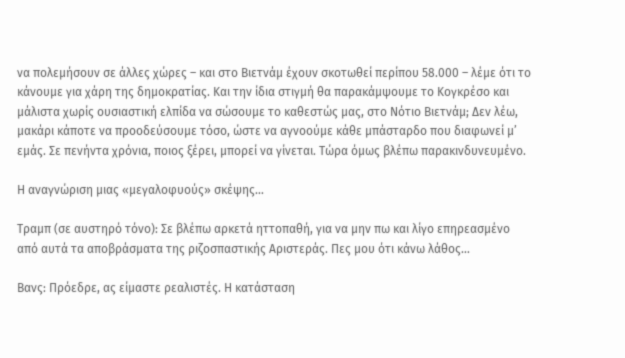να πολεμήσουν σε άλλες χώρες – και στο Βιετνάμ έχουν σκοτωθεί περίπου 58.000 – λέμε ότι το κάνουμε για χάρη της δημοκρατίας. Και την ίδια στιγμή θα παρακάμψουμε το Κογκρέσο και μάλιστα χωρίς ουσιαστική ελπίδα να σώσουμε το καθεστώς μας, στο Νότιο Βιετνάμ; Δεν λέω, μακάρι κάποτε να προοδεύσουμε τόσο, ώστε να αγνοούμε κάθε μπάσταρδο που διαφωνεί μ’ εμάς. Σε πενήντα χρόνια, ποιος ξέρει, μπορεί να γίνεται. Τώρα όμως βλέπω παρακινδυνευμένο.

Η αναγνώριση μιας «μεγαλοφυούς» σκέψης…

Τραμπ (σε αυστηρό τόνο): Σε βλέπω αρκετά ηττοπαθή, για να μην πω και λίγο επηρεασμένο από αυτά τα αποβράσματα της ριζοσπαστικής Αριστεράς. Πες μου ότι κάνω λάθος…

Βανς: Πρόεδρε, ας είμαστε ρεαλιστές. Η κατάσταση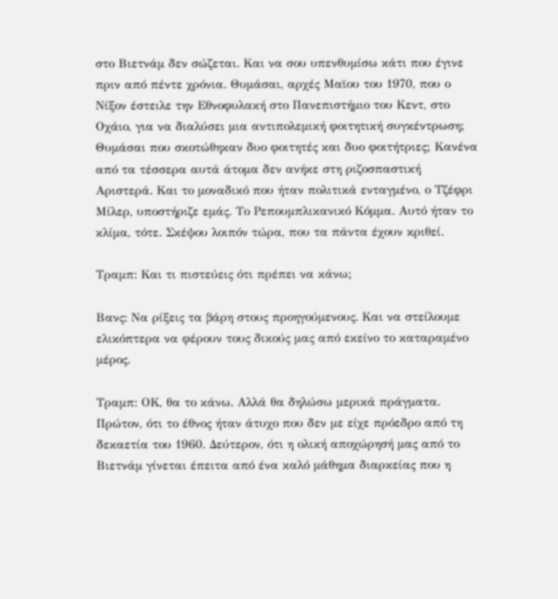στο Βιετνάμ δεν σώζεται. Και να σου υπενθυμίσω κάτι που έγινε πριν από πέντε χρόνια. Θυμάσαι, αρχές Μαϊου του 1970, που ο Νίξον έστειλε την Εθνοφυλακή στο Πανεπιστήμιο του Κεντ, στο Οχάιο, για να διαλύσει μια αντιπολεμική φοιτητική συγκέντρωση; Θυμάσαι που σκοτώθηκαν δυο φοιτητές και δυο φοιτήτριες; Κανένα από τα τέσσερα αυτά άτομα δεν ανήκε στη ριζοσπαστική Αριστερά. Και το μοναδικό που ήταν πολιτικά ενταγμένο, ο Τζέφρι Μίλερ, υποστήριζε εμάς. Το Ρεπουμπλικανικό Κόμμα. Αυτό ήταν το κλίμα, τότε. Σκέψου λοιπόν τώρα, που τα πάντα έχουν κριθεί.

Τραμπ: Και τι πιστεύεις ότι πρέπει να κάνω;

Βανς: Να ρίξεις τα βάρη στους προηγούμενους. Και να στείλουμε ελικόπτερα να φέρουν τους δικούς μας από εκείνο το καταραμένο μέρος.

Τραμπ: ΟΚ, θα το κάνω. Αλλά θα δηλώσω μερικά πράγματα. Πρώτον, ότι το έθνος ήταν άτυχο που δεν με είχε πρόεδρο από τη δεκαετία του 1960. Δεύτερον, ότι η ολική αποχώρησή μας από το Βιετνάμ γίνεται έπειτα από ένα καλό μάθημα διαρκείας που η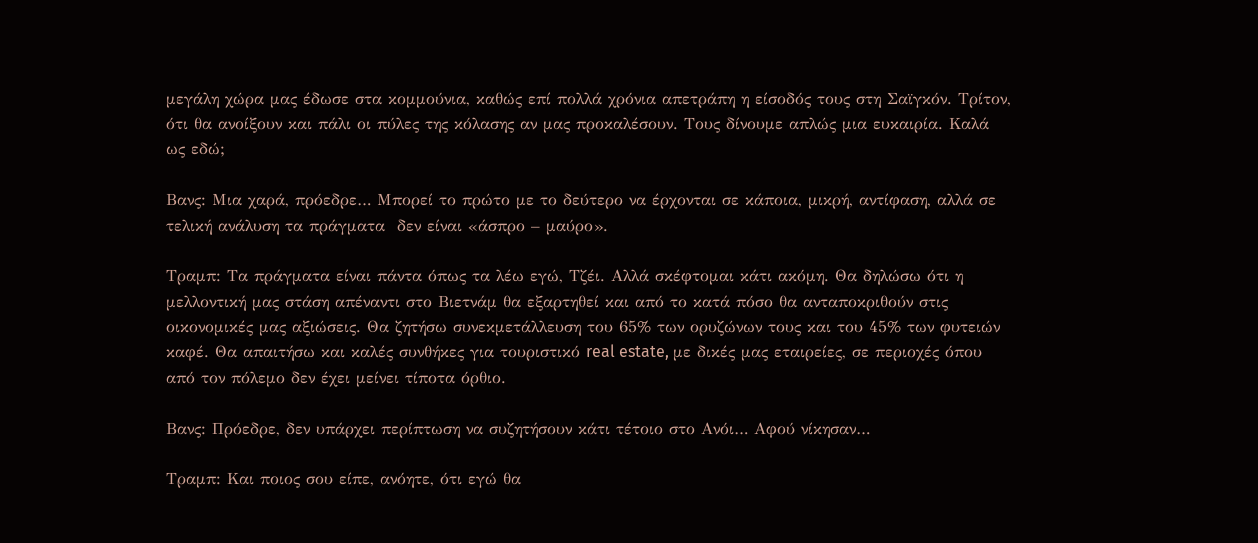μεγάλη χώρα μας έδωσε στα κομμούνια, καθώς επί πολλά χρόνια απετράπη η είσοδός τους στη Σαϊγκόν. Τρίτον, ότι θα ανοίξουν και πάλι οι πύλες της κόλασης αν μας προκαλέσουν. Τους δίνουμε απλώς μια ευκαιρία. Καλά ως εδώ;

Βανς: Μια χαρά, πρόεδρε… Μπορεί το πρώτο με το δεύτερο να έρχονται σε κάποια, μικρή, αντίφαση, αλλά σε τελική ανάλυση τα πράγματα  δεν είναι «άσπρο – μαύρο».

Τραμπ: Τα πράγματα είναι πάντα όπως τα λέω εγώ, Τζέι. Αλλά σκέφτομαι κάτι ακόμη. Θα δηλώσω ότι η μελλοντική μας στάση απέναντι στο Βιετνάμ θα εξαρτηθεί και από το κατά πόσο θα ανταποκριθούν στις οικονομικές μας αξιώσεις. Θα ζητήσω συνεκμετάλλευση του 65% των ορυζώνων τους και του 45% των φυτειών καφέ. Θα απαιτήσω και καλές συνθήκες για τουριστικό real estate, με δικές μας εταιρείες, σε περιοχές όπου από τον πόλεμο δεν έχει μείνει τίποτα όρθιο.

Βανς: Πρόεδρε, δεν υπάρχει περίπτωση να συζητήσουν κάτι τέτοιο στο Ανόι… Αφού νίκησαν…

Τραμπ: Και ποιος σου είπε, ανόητε, ότι εγώ θα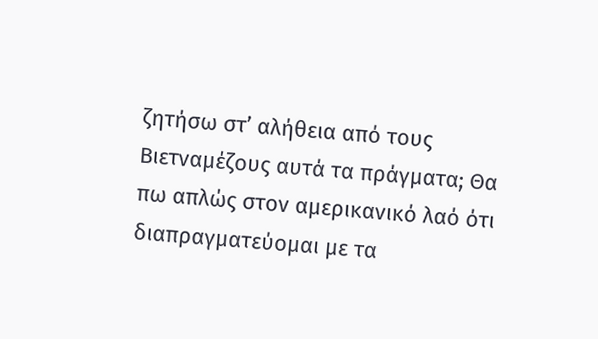ζητήσω στ’ αλήθεια από τους Βιετναμέζους αυτά τα πράγματα; Θα πω απλώς στον αμερικανικό λαό ότι διαπραγματεύομαι με τα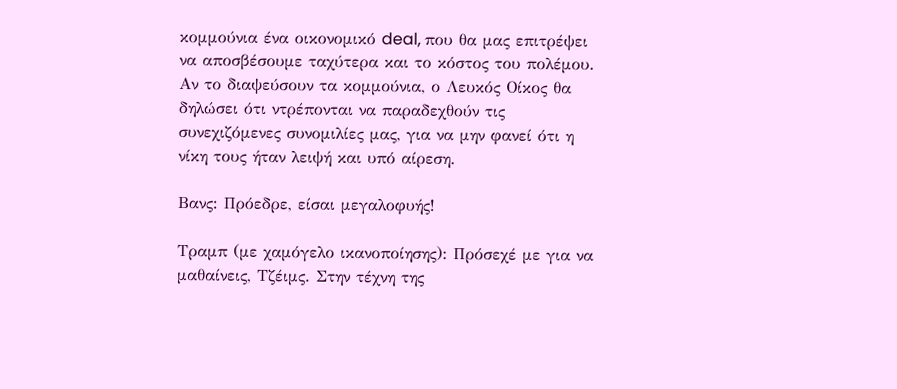κομμούνια ένα οικονομικό deal, που θα μας επιτρέψει να αποσβέσουμε ταχύτερα και το κόστος του πολέμου. Αν το διαψεύσουν τα κομμούνια, ο Λευκός Οίκος θα δηλώσει ότι ντρέπονται να παραδεχθούν τις συνεχιζόμενες συνομιλίες μας, για να μην φανεί ότι η νίκη τους ήταν λειψή και υπό αίρεση.

Βανς: Πρόεδρε, είσαι μεγαλοφυής!

Τραμπ (με χαμόγελο ικανοποίησης): Πρόσεχέ με για να μαθαίνεις, Τζέιμς. Στην τέχνη της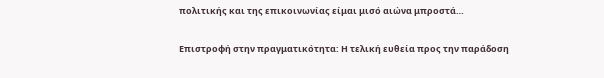πολιτικής και της επικοινωνίας είμαι μισό αιώνα μπροστά…

Επιστροφή στην πραγματικότητα: Η τελική ευθεία προς την παράδοση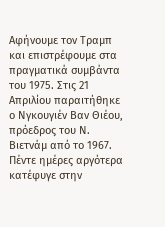Αφήνουμε τον Τραμπ και επιστρέφουμε στα πραγματικά συμβάντα του 1975. Στις 21 Απριλίου παραιτήθηκε ο Νγκουγιέν Βαν Θιέου, πρόεδρος του Ν. Βιετνάμ από το 1967. Πέντε ημέρες αργότερα κατέφυγε στην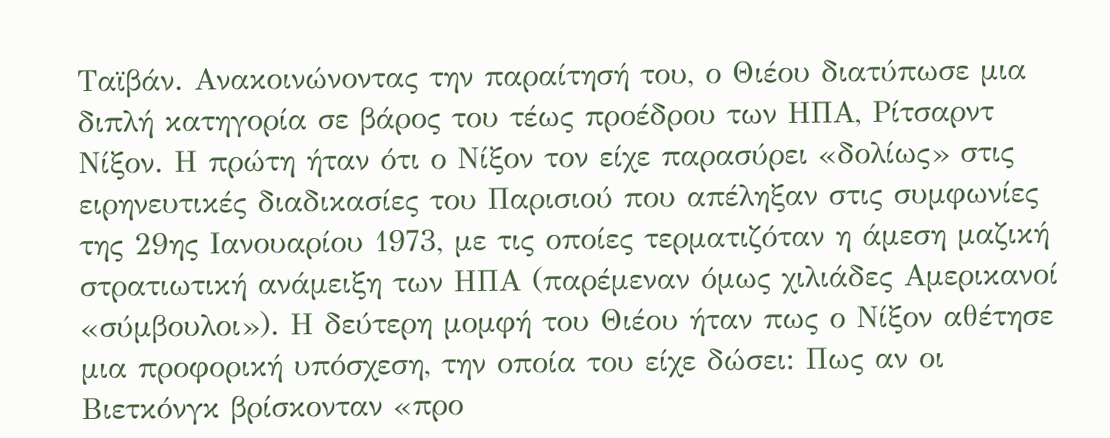Ταϊβάν. Ανακοινώνοντας την παραίτησή του, ο Θιέου διατύπωσε μια διπλή κατηγορία σε βάρος του τέως προέδρου των ΗΠΑ, Ρίτσαρντ Νίξον. Η πρώτη ήταν ότι ο Νίξον τον είχε παρασύρει «δολίως» στις ειρηνευτικές διαδικασίες του Παρισιού που απέληξαν στις συμφωνίες της 29ης Ιανουαρίου 1973, με τις οποίες τερματιζόταν η άμεση μαζική στρατιωτική ανάμειξη των ΗΠΑ (παρέμεναν όμως χιλιάδες Αμερικανοί «σύμβουλοι»). Η δεύτερη μομφή του Θιέου ήταν πως ο Νίξον αθέτησε μια προφορική υπόσχεση, την οποία του είχε δώσει: Πως αν οι Βιετκόνγκ βρίσκονταν «προ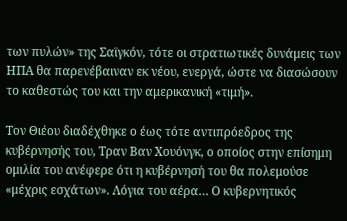των πυλών» της Σαϊγκόν, τότε οι στρατιωτικές δυνάμεις των ΗΠΑ θα παρενέβαιναν εκ νέου, ενεργά, ώστε να διασώσουν το καθεστώς του και την αμερικανική «τιμή».

Τον Θιέου διαδέχθηκε ο έως τότε αντιπρόεδρος της κυβέρνησής του, Τραν Βαν Χουόνγκ, ο οποίος στην επίσημη ομιλία του ανέφερε ότι η κυβέρνησή του θα πολεμούσε «μέχρις εσχάτων». Λόγια του αέρα… Ο κυβερνητικός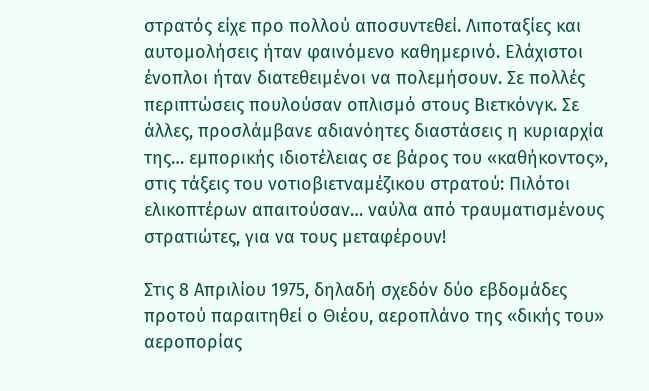στρατός είχε προ πολλού αποσυντεθεί. Λιποταξίες και αυτομολήσεις ήταν φαινόμενο καθημερινό. Ελάχιστοι ένοπλοι ήταν διατεθειμένοι να πολεμήσουν. Σε πολλές περιπτώσεις πουλούσαν οπλισμό στους Βιετκόνγκ. Σε άλλες, προσλάμβανε αδιανόητες διαστάσεις η κυριαρχία της… εμπορικής ιδιοτέλειας σε βάρος του «καθήκοντος», στις τάξεις του νοτιοβιετναμέζικου στρατού: Πιλότοι ελικοπτέρων απαιτούσαν… ναύλα από τραυματισμένους στρατιώτες, για να τους μεταφέρουν!

Στις 8 Απριλίου 1975, δηλαδή σχεδόν δύο εβδομάδες προτού παραιτηθεί ο Θιέου, αεροπλάνο της «δικής του» αεροπορίας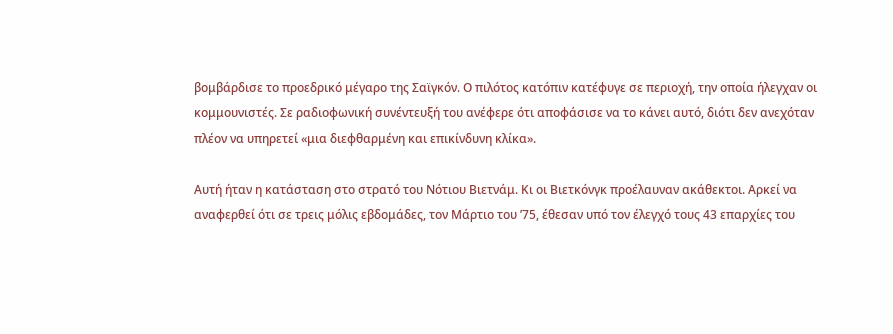βομβάρδισε το προεδρικό μέγαρο της Σαϊγκόν. Ο πιλότος κατόπιν κατέφυγε σε περιοχή, την οποία ήλεγχαν οι κομμουνιστές. Σε ραδιοφωνική συνέντευξή του ανέφερε ότι αποφάσισε να το κάνει αυτό, διότι δεν ανεχόταν πλέον να υπηρετεί «μια διεφθαρμένη και επικίνδυνη κλίκα».

Αυτή ήταν η κατάσταση στο στρατό του Νότιου Βιετνάμ. Κι οι Βιετκόνγκ προέλαυναν ακάθεκτοι. Αρκεί να αναφερθεί ότι σε τρεις μόλις εβδομάδες, τον Μάρτιο του ’75, έθεσαν υπό τον έλεγχό τους 43 επαρχίες του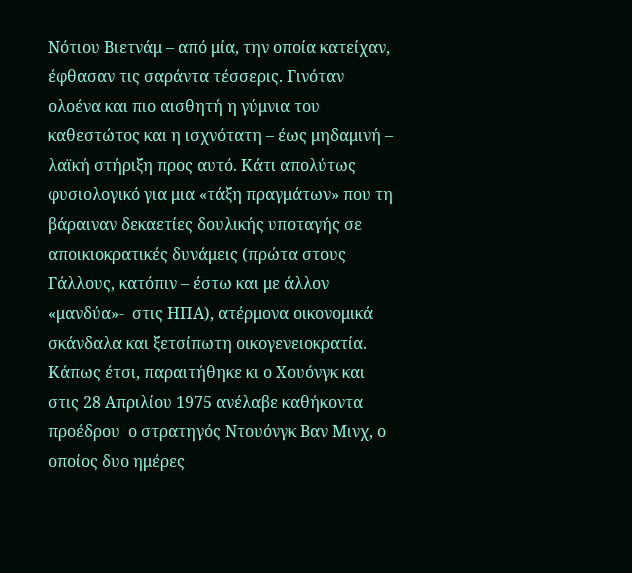Νότιου Βιετνάμ – από μία, την οποία κατείχαν, έφθασαν τις σαράντα τέσσερις. Γινόταν ολοένα και πιο αισθητή η γύμνια του καθεστώτος και η ισχνότατη – έως μηδαμινή – λαϊκή στήριξη προς αυτό. Κάτι απολύτως φυσιολογικό για μια «τάξη πραγμάτων» που τη βάραιναν δεκαετίες δουλικής υποταγής σε αποικιοκρατικές δυνάμεις (πρώτα στους Γάλλους, κατόπιν – έστω και με άλλον «μανδύα»-  στις ΗΠΑ), ατέρμονα οικονομικά σκάνδαλα και ξετσίπωτη οικογενειοκρατία. Κάπως έτσι, παραιτήθηκε κι ο Χουόνγκ και στις 28 Απριλίου 1975 ανέλαβε καθήκοντα προέδρου  ο στρατηγός Ντουόνγκ Βαν Μινχ, ο οποίος δυο ημέρες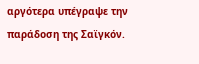αργότερα υπέγραψε την παράδοση της Σαϊγκόν.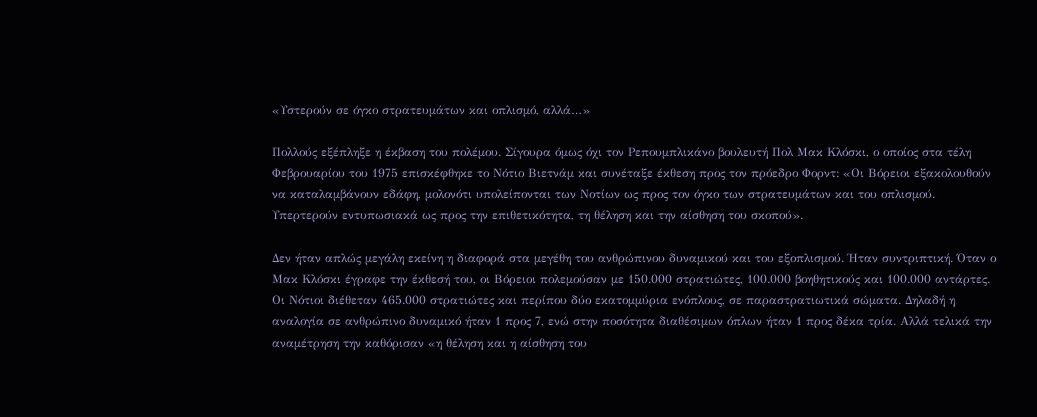«Υστερούν σε όγκο στρατευμάτων και οπλισμό, αλλά…»

Πολλούς εξέπληξε η έκβαση του πολέμου. Σίγουρα όμως όχι τον Ρεπουμπλικάνο βουλευτή Πολ Μακ Κλόσκι, ο οποίος στα τέλη Φεβρουαρίου του 1975 επισκέφθηκε το Νότιο Βιετνάμ και συνέταξε έκθεση προς τον πρόεδρο Φορντ: «Οι Βόρειοι εξακολουθούν να καταλαμβάνουν εδάφη, μολονότι υπολείπονται των Νοτίων ως προς τον όγκο των στρατευμάτων και του οπλισμού. Υπερτερούν εντυπωσιακά ως προς την επιθετικότητα, τη θέληση και την αίσθηση του σκοπού».

Δεν ήταν απλώς μεγάλη εκείνη η διαφορά στα μεγέθη του ανθρώπινου δυναμικού και του εξοπλισμού. Ήταν συντριπτική. Όταν ο Μακ Κλόσκι έγραφε την έκθεσή του, οι Βόρειοι πολεμούσαν με 150.000 στρατιώτες, 100.000 βοηθητικούς και 100.000 αντάρτες. Οι Νότιοι διέθεταν 465.000 στρατιώτες και περίπου δύο εκατομμύρια ενόπλους, σε παραστρατιωτικά σώματα. Δηλαδή η αναλογία σε ανθρώπινο δυναμικό ήταν 1 προς 7, ενώ στην ποσότητα διαθέσιμων όπλων ήταν 1 προς δέκα τρία. Αλλά τελικά την αναμέτρηση την καθόρισαν «η θέληση και η αίσθηση του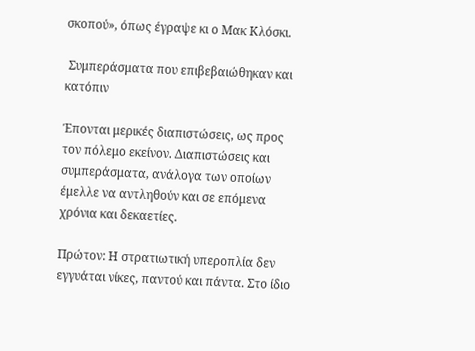σκοπού», όπως έγραψε κι ο Μακ Κλόσκι.

 Συμπεράσματα που επιβεβαιώθηκαν και κατόπιν

Έπονται μερικές διαπιστώσεις, ως προς τον πόλεμο εκείνον. Διαπιστώσεις και συμπεράσματα, ανάλογα των οποίων έμελλε να αντληθούν και σε επόμενα χρόνια και δεκαετίες.

Πρώτον: Η στρατιωτική υπεροπλία δεν εγγυάται νίκες, παντού και πάντα. Στο ίδιο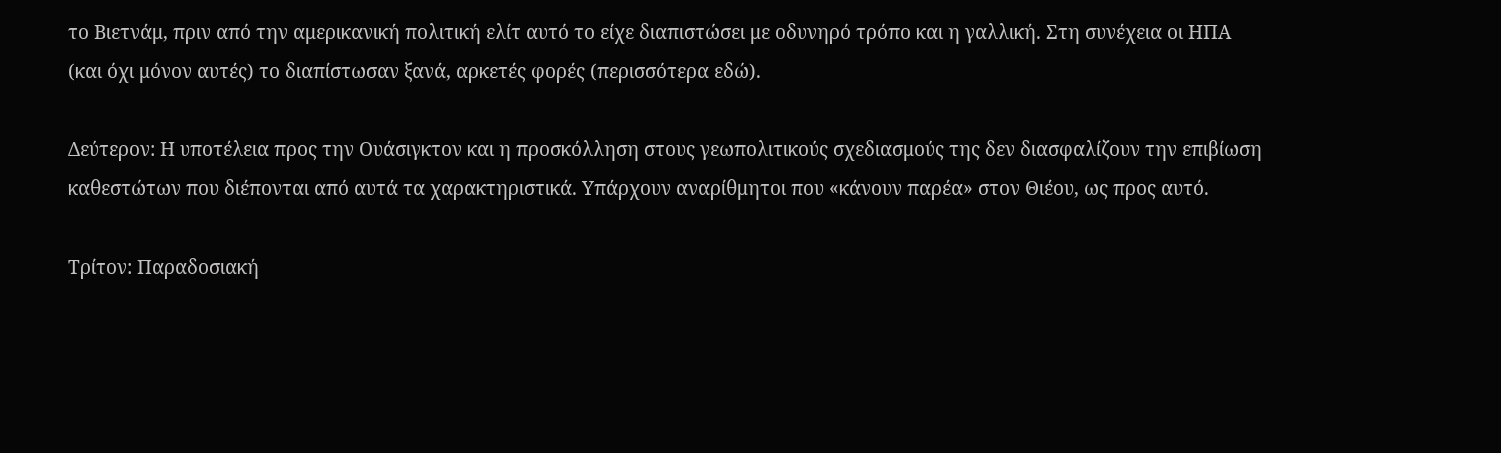το Βιετνάμ, πριν από την αμερικανική πολιτική ελίτ αυτό το είχε διαπιστώσει με οδυνηρό τρόπο και η γαλλική. Στη συνέχεια οι ΗΠΑ (και όχι μόνον αυτές) το διαπίστωσαν ξανά, αρκετές φορές (περισσότερα εδώ).

Δεύτερον: Η υποτέλεια προς την Ουάσιγκτον και η προσκόλληση στους γεωπολιτικούς σχεδιασμούς της δεν διασφαλίζουν την επιβίωση καθεστώτων που διέπονται από αυτά τα χαρακτηριστικά. Υπάρχουν αναρίθμητοι που «κάνουν παρέα» στον Θιέου, ως προς αυτό.

Τρίτον: Παραδοσιακή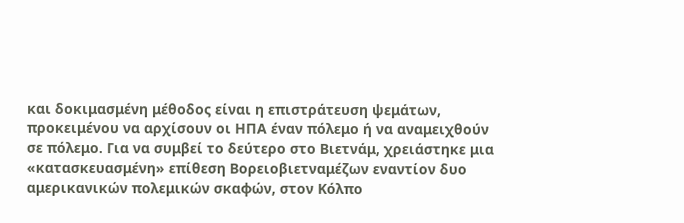και δοκιμασμένη μέθοδος είναι η επιστράτευση ψεμάτων, προκειμένου να αρχίσουν οι ΗΠΑ έναν πόλεμο ή να αναμειχθούν σε πόλεμο. Για να συμβεί το δεύτερο στο Βιετνάμ, χρειάστηκε μια «κατασκευασμένη» επίθεση Βορειοβιετναμέζων εναντίον δυο αμερικανικών πολεμικών σκαφών, στον Κόλπο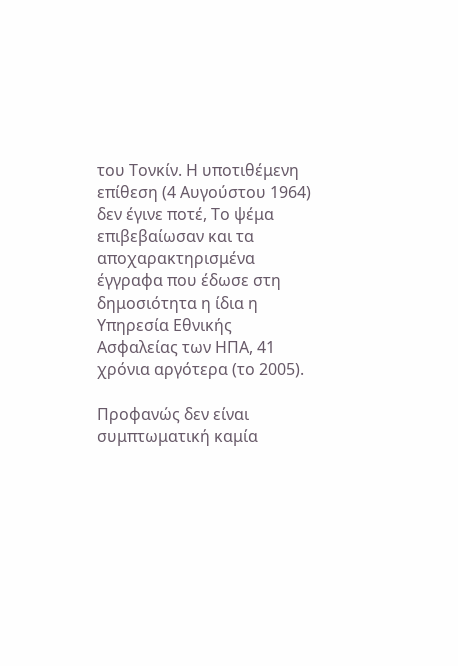του Τονκίν. Η υποτιθέμενη επίθεση (4 Αυγούστου 1964) δεν έγινε ποτέ, Το ψέμα επιβεβαίωσαν και τα αποχαρακτηρισμένα έγγραφα που έδωσε στη δημοσιότητα η ίδια η Υπηρεσία Εθνικής Ασφαλείας των ΗΠΑ, 41 χρόνια αργότερα (το 2005).

Προφανώς δεν είναι συμπτωματική καμία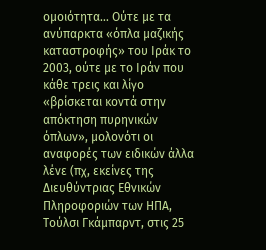ομοιότητα… Ούτε με τα ανύπαρκτα «όπλα μαζικής καταστροφής» του Ιράκ το 2003, ούτε με το Ιράν που κάθε τρεις και λίγο «βρίσκεται κοντά στην απόκτηση πυρηνικών όπλων», μολονότι οι αναφορές των ειδικών άλλα λένε (πχ, εκείνες της Διευθύντριας Εθνικών Πληροφοριών των ΗΠΑ, Τούλσι Γκάμπαρντ, στις 25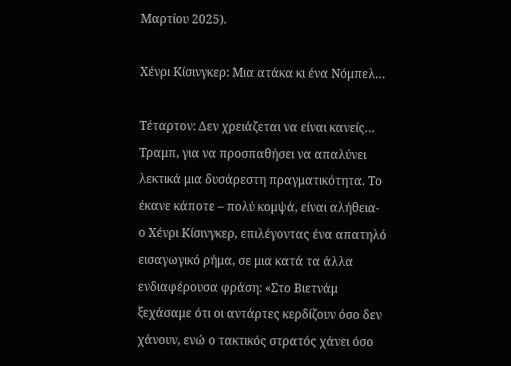Μαρτίου 2025).

Χένρι Κίσινγκερ: Μια ατάκα κι ένα Νόμπελ…

Τέταρτον: Δεν χρειάζεται να είναι κανείς… Τραμπ, για να προσπαθήσει να απαλύνει λεκτικά μια δυσάρεστη πραγματικότητα. Το έκανε κάποτε – πολύ κομψά, είναι αλήθεια-  ο Χένρι Κίσινγκερ, επιλέγοντας ένα απατηλό εισαγωγικό ρήμα, σε μια κατά τα άλλα ενδιαφέρουσα φράση: «Στο Βιετνάμ ξεχάσαμε ότι οι αντάρτες κερδίζουν όσο δεν χάνουν, ενώ ο τακτικός στρατός χάνει όσο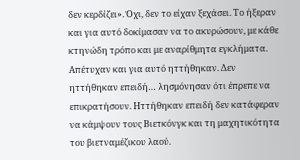δεν κερδίζει». Όχι, δεν το είχαν ξεχάσει. Το ήξεραν και για αυτό δοκίμασαν να το ακυρώσουν, με κάθε κτηνώδη τρόπο και με αναρίθμητα εγκλήματα. Απέτυχαν και για αυτό ηττήθηκαν. Δεν ηττήθηκαν επειδή… λησμόνησαν ότι έπρεπε να επικρατήσουν. Ηττήθηκαν επειδή δεν κατάφεραν να κάμψουν τους Βιετκόνγκ και τη μαχητικότητα του βιετναμέζικου λαού.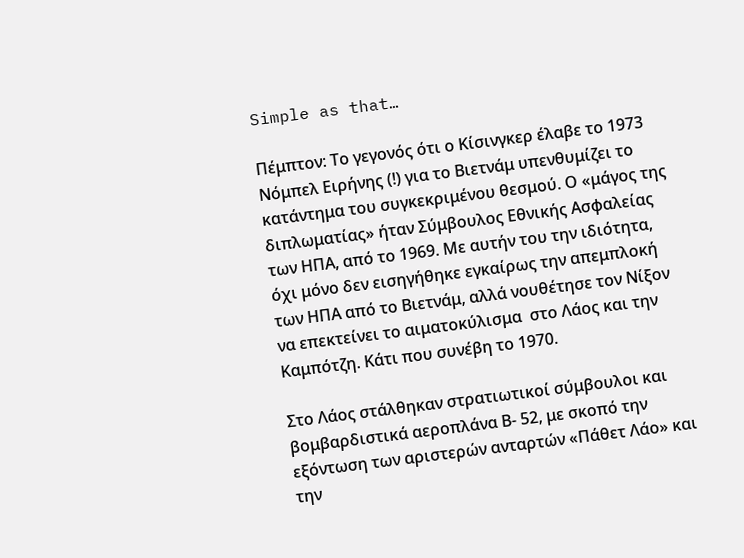Simple as that…

Πέμπτον: Το γεγονός ότι ο Κίσινγκερ έλαβε το 1973 Νόμπελ Ειρήνης (!) για το Βιετνάμ υπενθυμίζει το κατάντημα του συγκεκριμένου θεσμού. Ο «μάγος της διπλωματίας» ήταν Σύμβουλος Εθνικής Ασφαλείας των ΗΠΑ, από το 1969. Με αυτήν του την ιδιότητα, όχι μόνο δεν εισηγήθηκε εγκαίρως την απεμπλοκή των ΗΠΑ από το Βιετνάμ, αλλά νουθέτησε τον Νίξον να επεκτείνει το αιματοκύλισμα  στο Λάος και την Καμπότζη. Κάτι που συνέβη το 1970.

Στο Λάος στάλθηκαν στρατιωτικοί σύμβουλοι και βομβαρδιστικά αεροπλάνα Β- 52, με σκοπό την εξόντωση των αριστερών ανταρτών «Πάθετ Λάο» και την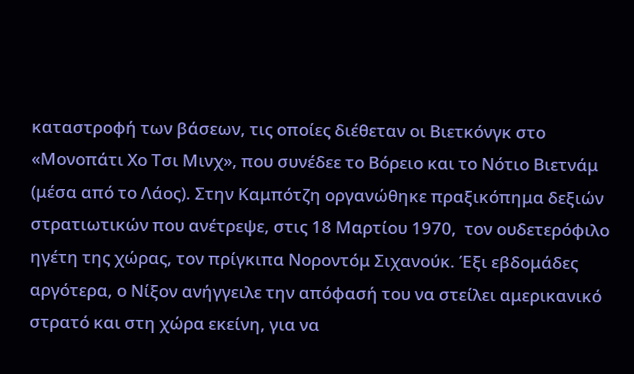καταστροφή των βάσεων, τις οποίες διέθεταν οι Βιετκόνγκ στο «Μονοπάτι Χο Τσι Μινχ», που συνέδεε το Βόρειο και το Νότιο Βιετνάμ (μέσα από το Λάος). Στην Καμπότζη οργανώθηκε πραξικόπημα δεξιών στρατιωτικών που ανέτρεψε, στις 18 Μαρτίου 1970,  τον ουδετερόφιλο ηγέτη της χώρας, τον πρίγκιπα Νοροντόμ Σιχανούκ. Έξι εβδομάδες αργότερα, ο Νίξον ανήγγειλε την απόφασή του να στείλει αμερικανικό στρατό και στη χώρα εκείνη, για να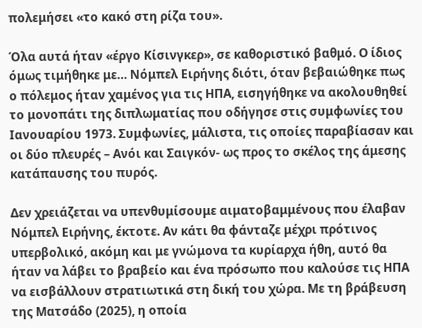πολεμήσει «το κακό στη ρίζα του».

Όλα αυτά ήταν «έργο Κίσινγκερ», σε καθοριστικό βαθμό. Ο ίδιος όμως τιμήθηκε με… Νόμπελ Ειρήνης διότι, όταν βεβαιώθηκε πως ο πόλεμος ήταν χαμένος για τις ΗΠΑ, εισηγήθηκε να ακολουθηθεί το μονοπάτι της διπλωματίας που οδήγησε στις συμφωνίες του Ιανουαρίου 1973. Συμφωνίες, μάλιστα, τις οποίες παραβίασαν και οι δύο πλευρές – Ανόι και Σαιγκόν- ως προς το σκέλος της άμεσης κατάπαυσης του πυρός.

Δεν χρειάζεται να υπενθυμίσουμε αιματοβαμμένους που έλαβαν Νόμπελ Ειρήνης, έκτοτε. Αν κάτι θα φάνταζε μέχρι πρότινος υπερβολικό, ακόμη και με γνώμονα τα κυρίαρχα ήθη, αυτό θα ήταν να λάβει το βραβείο και ένα πρόσωπο που καλούσε τις ΗΠΑ να εισβάλλουν στρατιωτικά στη δική του χώρα. Με τη βράβευση της Ματσάδο (2025), η οποία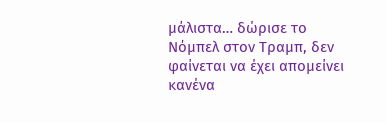μάλιστα… δώρισε το Νόμπελ στον Τραμπ, δεν φαίνεται να έχει απομείνει κανένα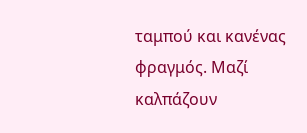ταμπού και κανένας φραγμός. Μαζί καλπάζουν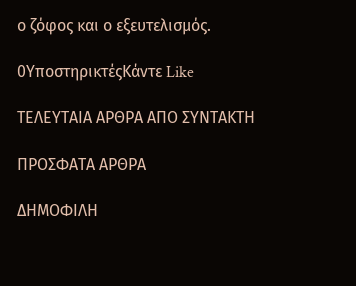ο ζόφος και ο εξευτελισμός.

0ΥποστηρικτέςΚάντε Like

ΤΕΛΕΥΤΑΙΑ ΑΡΘΡΑ ΑΠΟ ΣΥΝΤΑΚΤΗ

ΠΡΟΣΦΑΤΑ ΑΡΘΡΑ

ΔΗΜΟΦΙΛΗ